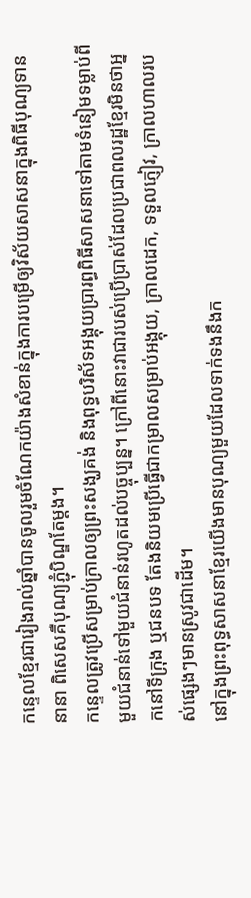កន្ទេលខ្មែរជារៀងរាល់ឆ្នាំបានចូលរួមចំណែកយ៉ាងសំខាន់ក្នុងការបម្រើឲ្យវិស័យសាសនាក្នុងពិធីបុណ្យទាននានា ពិសេសគឺបុណ្យភ្ជុំបិណ្ឌតែម្ដង។
កន្ទេលត្រូវប្រើសម្រាប់ក្រាលឲ្យព្រះសង្ឃគង់ និងពុទ្ធបរិស័ទអង្គុយប្រារព្ធពិធីសាសនាទៅតាមទំនៀមទម្លាប់ពីមួយជំនាន់ទៅមួយជំនាន់រហូតដល់បច្ចុប្បន្ន។ ក្រៅពីនោះវាជារបស់ប្រើប្រាស់ដែលប្រជាពលរដ្ឋខ្មែរមិនថាអ្នកនៅទីក្រុង ឬជនបទ តែងនិយមប្រើធ្វើជាកម្រាលសម្រាប់អង្គុយ, ក្រាលដេក, ទទួលភ្ញៀវ, ក្រាលហាលរបស់ផ្សេងៗមានស្រូវជាដើម។
នៅក្នុងព្រះពុទ្ធសាសនាខ្មែរយើងមានបុណ្យមួយដែលទាក់ទងនឹងក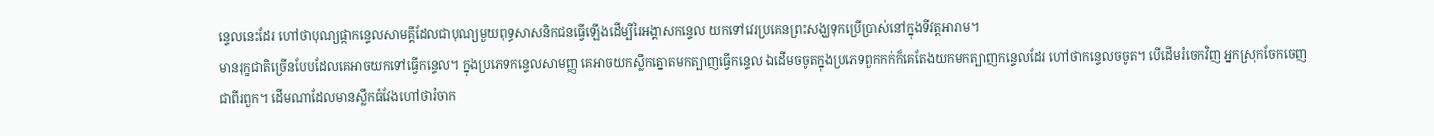ន្ទេលនេះដែរ ហៅថាបុណ្យផ្កាកន្ទេលសាមគ្គីដែលជាបុណ្យមួយពុទ្ធសាសនិកជនធ្វើឡើងដើម្បីរៃអង្គាសកន្ទេល យកទៅវេរប្រគេនព្រះសង្ឃទុកប្រើប្រាស់នៅក្នុងទីវត្ដអារាម។
មានរុក្ខជាតិច្រើនបែបដែលគេអាចយកទៅធ្វើកន្ទេល។ ក្នុងប្រភេទកន្ទេលសាមញ្ញ គេអាចយកស្លឹកត្នោតមកត្បាញធ្វើកន្ទេល ឯដើមចចូតក្នុងប្រភេទពួកកក់ក៏គេតែងយកមកត្បាញកន្ទេលដែរ ហៅថាកន្ទេលចចូត។ បើដើមរំចេកវិញ អ្នកស្រុកចែកចេញជាពីរពួក។ ដើមណាដែលមានស្លឹកធំវែងហៅថារំចាក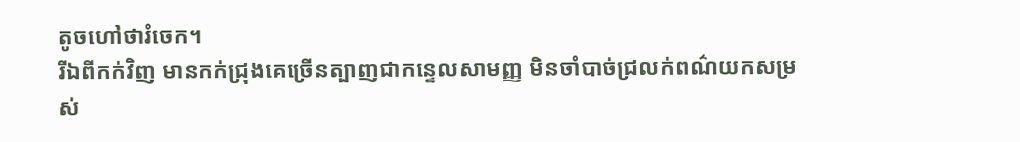តូចហៅថារំចេក។
រីឯពីកក់វិញ មានកក់ជ្រុងគេច្រើនត្បាញជាកន្ទេលសាមញ្ញ មិនចាំបាច់ជ្រលក់ពណ៌យកសម្រស់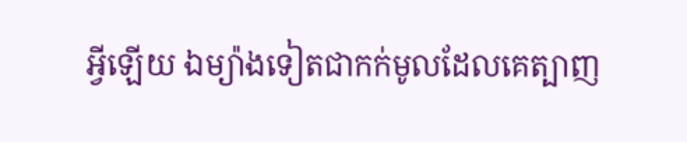អ្វីឡើយ ឯម្យ៉ាងទៀតជាកក់មូលដែលគេត្បាញ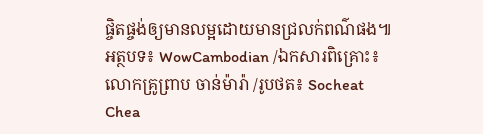ផ្ចិតផ្ចង់ឲ្យមានលម្អដោយមានជ្រលក់ពណ៌ផង៕
អត្ថបទ៖ WowCambodian /ឯកសារពិគ្រោះ៖ លោកគ្រូព្រាប ចាន់ម៉ារ៉ា /រូបថត៖ Socheat Chea